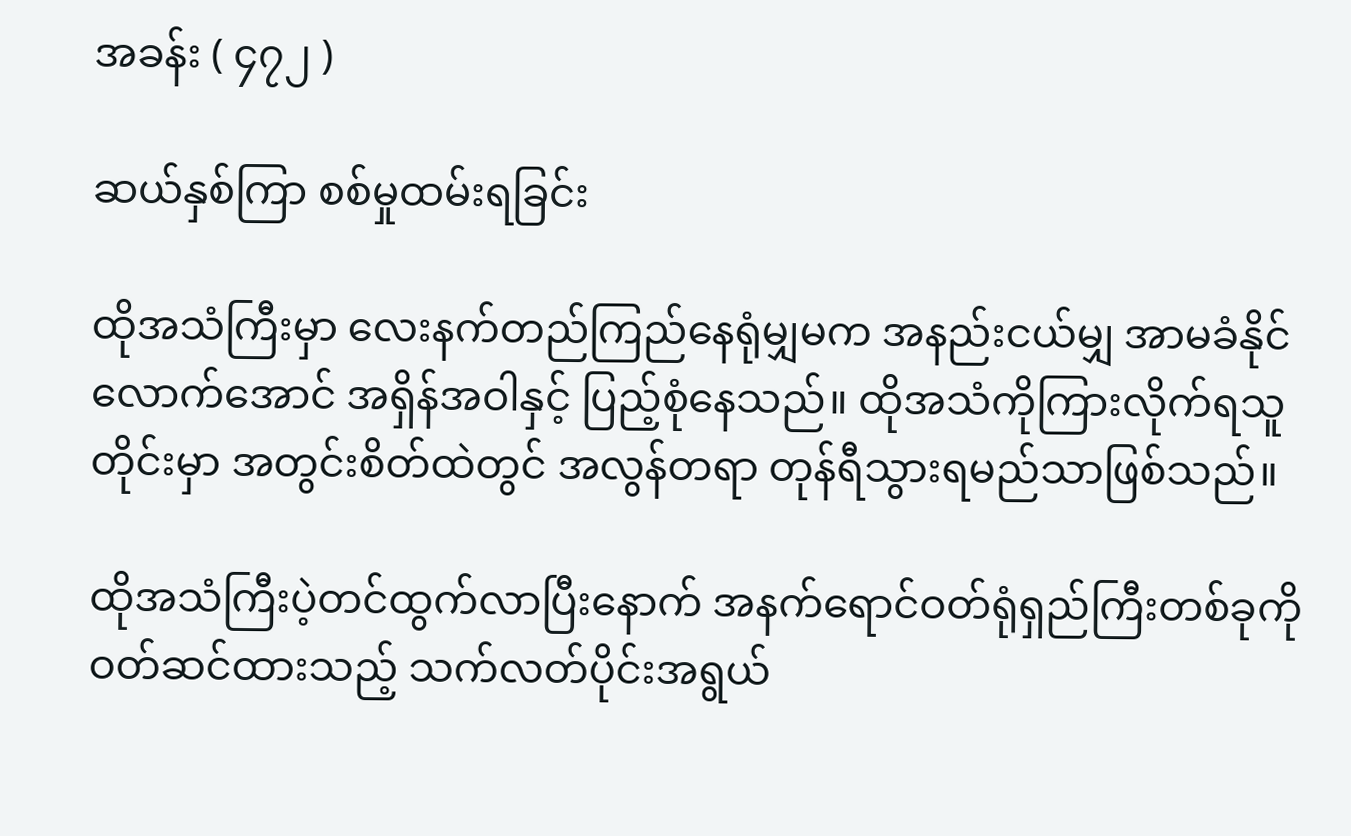အခန်း ( ၄၇၂ )

ဆယ်နှစ်ကြာ စစ်မှုထမ်းရခြင်း

ထိုအသံကြီးမှာ လေးနက်တည်ကြည်နေရုံမျှမက အနည်းငယ်မျှ အာမခံနိုင်လောက်အောင် အရှိန်အဝါနှင့် ပြည့်စုံနေသည်။ ထိုအသံကိုကြားလိုက်ရသူတိုင်းမှာ အတွင်းစိတ်ထဲတွင် အလွန်တရာ တုန်ရီသွားရမည်သာဖြစ်သည်။

ထိုအသံကြီးပဲ့တင်ထွက်လာပြီးနောက် အနက်ရောင်ဝတ်ရုံရှည်ကြီးတစ်ခုကို ဝတ်ဆင်ထားသည့် သက်လတ်ပိုင်းအရွယ်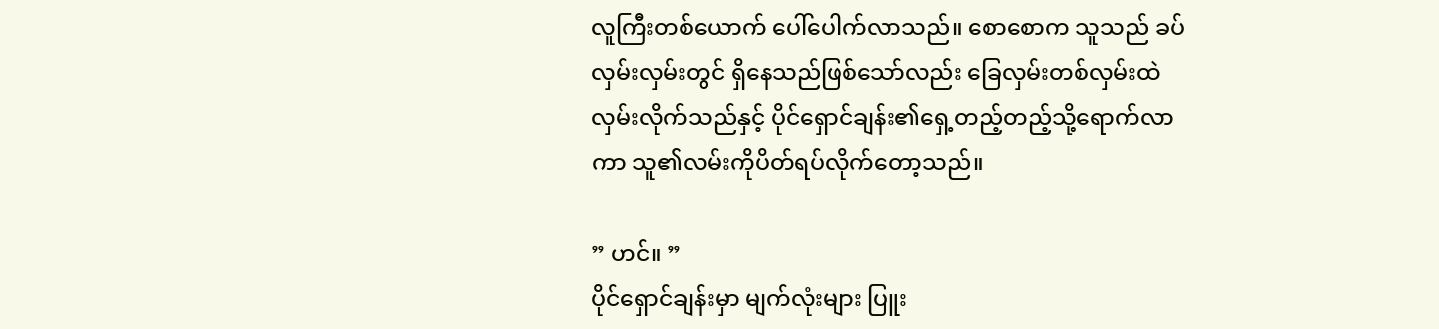လူကြီးတစ်ယောက် ပေါ်ပေါက်လာသည်။ စောစောက သူသည် ခပ်လှမ်းလှမ်းတွင် ရှိနေသည်ဖြစ်သော်လည်း ခြေလှမ်းတစ်လှမ်းထဲလှမ်းလိုက်သည်နှင့် ပိုင်ရှောင်ချန်း၏ရှေ့တည့်တည့်သို့ရောက်လာကာ သူ၏လမ်းကိုပိတ်ရပ်လိုက်တော့သည်။

” ဟင်။ ”
ပိုင်ရှောင်ချန်းမှာ မျက်လုံးများ ပြူး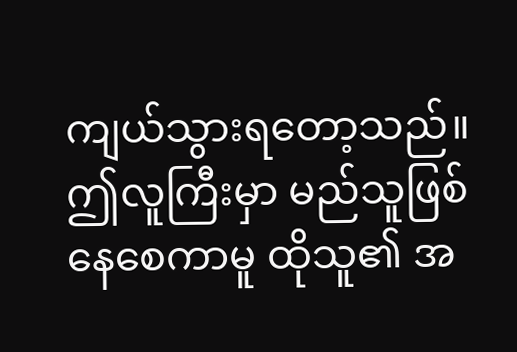ကျယ်သွားရတော့သည်။ ဤလူကြီးမှာ မည်သူဖြစ်နေစေကာမူ ထိုသူ၏ အ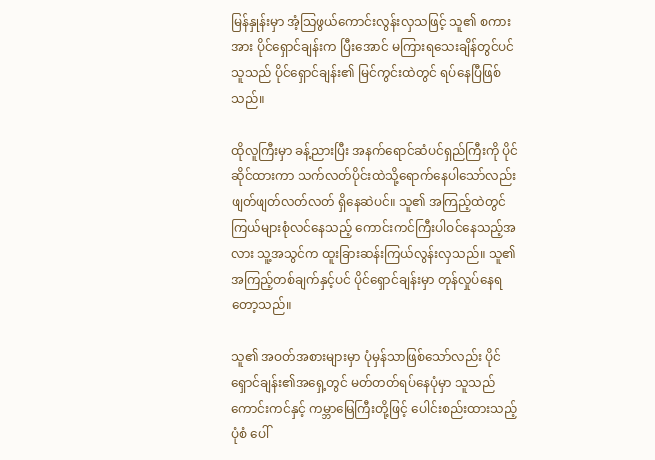မြန်နှုန်းမှာ အံ့သြဖွယ်ကောင်းလွန်းလှသဖြင့် သူ၏ စကားအား ပိုင်ရှောင်ချန်းက ပြီးအောင် မကြားရသေးချိန်တွင်ပင် သူသည် ပိုင်ရှောင်ချန်း၏ မြင်ကွင်းထဲတွင် ရပ်နေပြီဖြစ်သည်။

ထိုလူကြီးမှာ ခန့်ညားပြီး အနက်ရောင်ဆံပင်ရှည်ကြီးကို ပိုင်ဆိုင်ထားကာ သက်လတ်ပိုင်းထဲသို့ရောက်နေပါသော်လည်း ဖျတ်ဖျတ်လတ်လတ် ရှိနေဆဲပင်။ သူ၏ အကြည့်ထဲတွင် ကြယ်များစုံလင်နေသည့် ကောင်းကင်ကြီးပါဝင်နေသည့်အလား သူ့အသွင်က ထူးခြားဆန်းကြယ်လွန်းလှသည်။ သူ၏ အကြည့်တစ်ချက်နှင့်ပင် ပိုင်ရှောင်ချန်းမှာ တုန်လှုပ်နေရတော့သည်။

သူ၏ အဝတ်အစားများမှာ ပုံမှန်သာဖြစ်သော်လည်း ပိုင်ရှောင်ချန်း၏အရှေ့တွင် မတ်တတ်ရပ်နေပုံမှာ သူသည် ကောင်းကင်နှင့် ကမ္ဘာမြေကြီးတို့ဖြင့် ပေါင်းစည်းထားသည့်ပုံစံ ပေါ်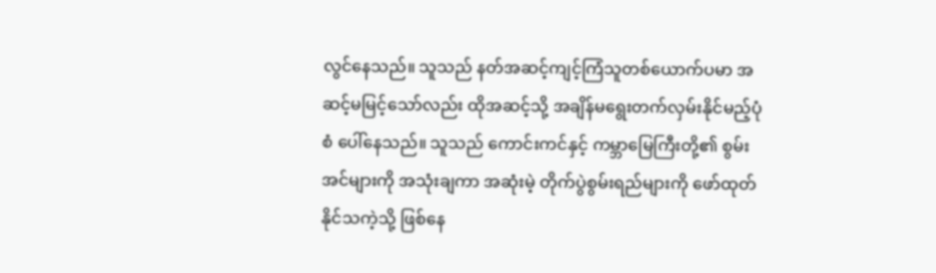လွင်နေသည်။ သူသည် နတ်အဆင့်ကျင့်ကြံသူတစ်ယောက်ပမာ အဆင့်မမြင့်သော်လည်း ထိုအဆင့်သို့ အချိန်မရွေးတက်လှမ်းနိုင်မည့်ပုံစံ ပေါ်နေသည်။ သူသည် ကောင်းကင်နှင့် ကမ္ဘာမြေကြီးတို့၏ စွမ်းအင်များကို အသုံးချကာ အဆုံးမဲ့ တိုက်ပွဲစွမ်းရည်များကို ဖော်ထုတ်နိုင်သကဲ့သို့ ဖြစ်နေ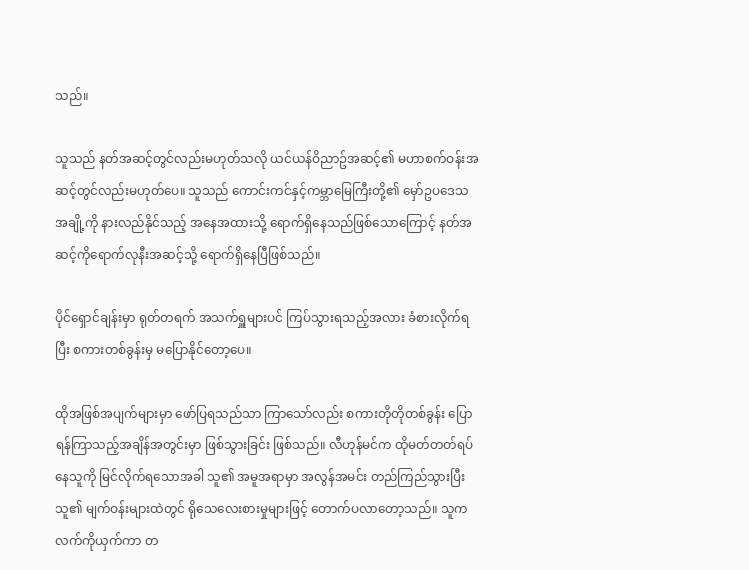သည်။

သူသည် နတ်အဆင့်တွင်လည်းမဟုတ်သလို ယင်ယန်ဝိညာဥ်အဆင့်၏ မဟာစက်ဝန်းအဆင့်တွင်လည်းမဟုတ်ပေ။ သူသည် ကောင်းကင်နှင့်ကမ္ဘာမြေကြီးတို့၏ မှော်ဥပဒေသအချို့ကို နားလည်နိုင်သည့် အနေအထားသို့ ရောက်ရှိနေသည်ဖြစ်သောကြောင့် နတ်အဆင့်ကိုရောက်လုနီးအဆင့်သို့ ရောက်ရှိနေပြီဖြစ်သည်။

ပိုင်ရှောင်ချန်းမှာ ရုတ်တရက် အသက်ရှူများပင် ကြပ်သွားရသည့်အလား ခံစားလိုက်ရပြီး စကားတစ်ခွန်းမှ မပြောနိုင်တော့ပေ။

ထိုအဖြစ်အပျက်များမှာ ဖော်ပြရသည်သာ ကြာသော်လည်း စကားတိုတိုတစ်ခွန်း ပြောရန်ကြာသည့်အချိန်အတွင်းမှာ ဖြစ်သွားခြင်း ဖြစ်သည်။ လီဟုန်မင်က ထိုမတ်တတ်ရပ်နေသူကို မြင်လိုက်ရသောအခါ သူ၏ အမူအရာမှာ အလွန်အမင်း တည်ကြည်သွားပြီး သူ၏ မျက်ဝန်းများထဲတွင် ရိုသေလေးစားမှုများဖြင့် တောက်ပလာတော့သည်။ သူက လက်ကိုယှက်ကာ တ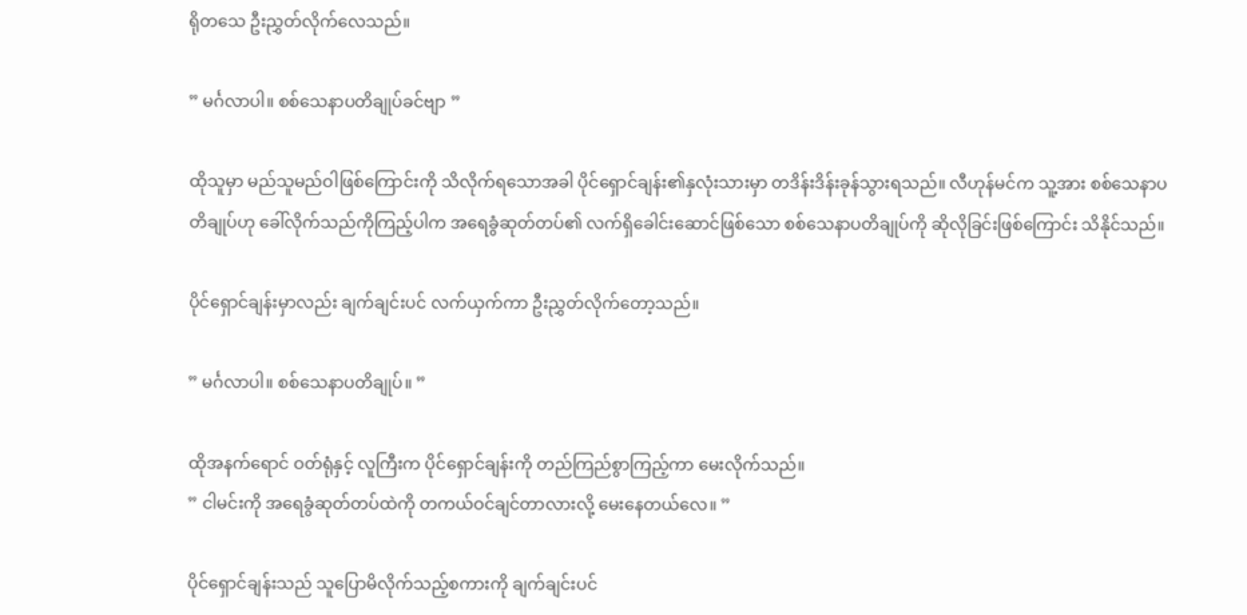ရိုတသေ ဦးညွှတ်လိုက်လေသည်။

” မင်္ဂလာပါ။ စစ်သေနာပတိချုပ်ခင်ဗျာ ”

ထိုသူမှာ မည်သူမည်ဝါဖြစ်ကြောင်းကို သိလိုက်ရသောအခါ ပိုင်ရှောင်ချန်း၏နှလုံးသားမှာ တဒိန်းဒိန်းခုန်သွားရသည်။ လီဟုန်မင်က သူ့အား စစ်သေနာပတိချုပ်ဟု ခေါ်လိုက်သည်ကိုကြည့်ပါက အရေခွံဆုတ်တပ်၏ လက်ရှိခေါင်းဆောင်ဖြစ်သော စစ်သေနာပတိချုပ်ကို ဆိုလိုခြင်းဖြစ်ကြောင်း သိနိုင်သည်။

ပိုင်ရှောင်ချန်းမှာလည်း ချက်ချင်းပင် လက်ယှက်ကာ ဦးညွှတ်လိုက်တော့သည်။

” မင်္ဂလာပါ။ စစ်သေနာပတိချုပ်။ ”

ထိုအနက်ရောင် ဝတ်ရုံနှင့် လူကြီးက ပိုင်ရှောင်ချန်းကို တည်ကြည်စွာကြည့်ကာ မေးလိုက်သည်။
” ငါမင်းကို အရေခွံဆုတ်တပ်ထဲကို တကယ်ဝင်ချင်တာလားလို့ မေးနေတယ်လေ။ ”

ပိုင်ရှောင်ချန်းသည် သူပြောမိလိုက်သည့်စကားကို ချက်ချင်းပင်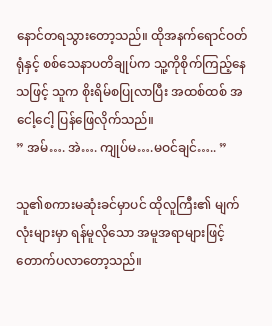နောင်တရသွားတော့သည်။ ထိုအနက်ရောင်ဝတ်ရုံနှင့် စစ်သေနာပတိချုပ်က သူ့ကိုစိုက်ကြည့်နေသဖြင့် သူက စိုးရိမ်စပြုလာပြီး အထစ်ထစ် အငေါ့ငေါ့ ပြန်ဖြေလိုက်သည်။
” အမ်…. အဲ…. ကျုပ်မ….မဝင်ချင်….. ”

သူ၏စကားမဆုံးခင်မှာပင် ထိုလူကြီး၏ မျက်လုံးများမှာ ရန်မူလိုသော အမူအရာများဖြင့် တောက်ပလာတော့သည်။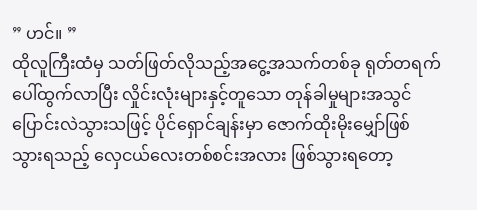” ဟင်။ ”
ထိုလူကြီးထံမှ သတ်ဖြတ်လိုသည့်အငွေ့အသက်တစ်ခု ရုတ်တရက် ပေါ်ထွက်လာပြီး လှိုင်းလုံးများနှင့်တူသော တုန်ခါမှုများအသွင်ပြောင်းလဲသွားသဖြင့် ပိုင်ရှောင်ချန်းမှာ ဇောက်ထိုးမိုးမျှော်ဖြစ်သွားရသည့် လှေငယ်လေးတစ်စင်းအလား ဖြစ်သွားရတော့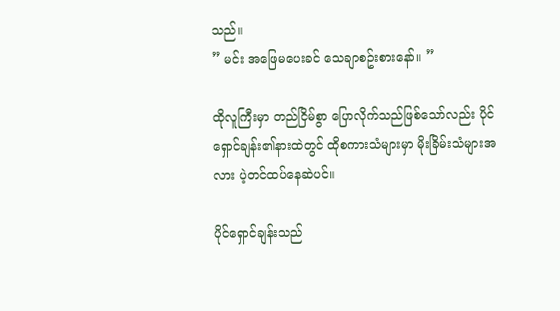သည်။
” မင်း အဖြေမပေးခင် သေချာစဥ်းစားနော်။ ”

ထိုလူကြီးမှာ တည်ငြိမ်စွာ ပြောလိုက်သည်ဖြစ်သော်လည်း ပိုင်ရှောင်ချန်း၏နားထဲတွင် ထိုစကားသံများမှာ မိုးခြိမ်းသံများအလား ပဲ့တင်ထပ်နေဆဲပင်။

ပိုင်ရှောင်ချန်းသည်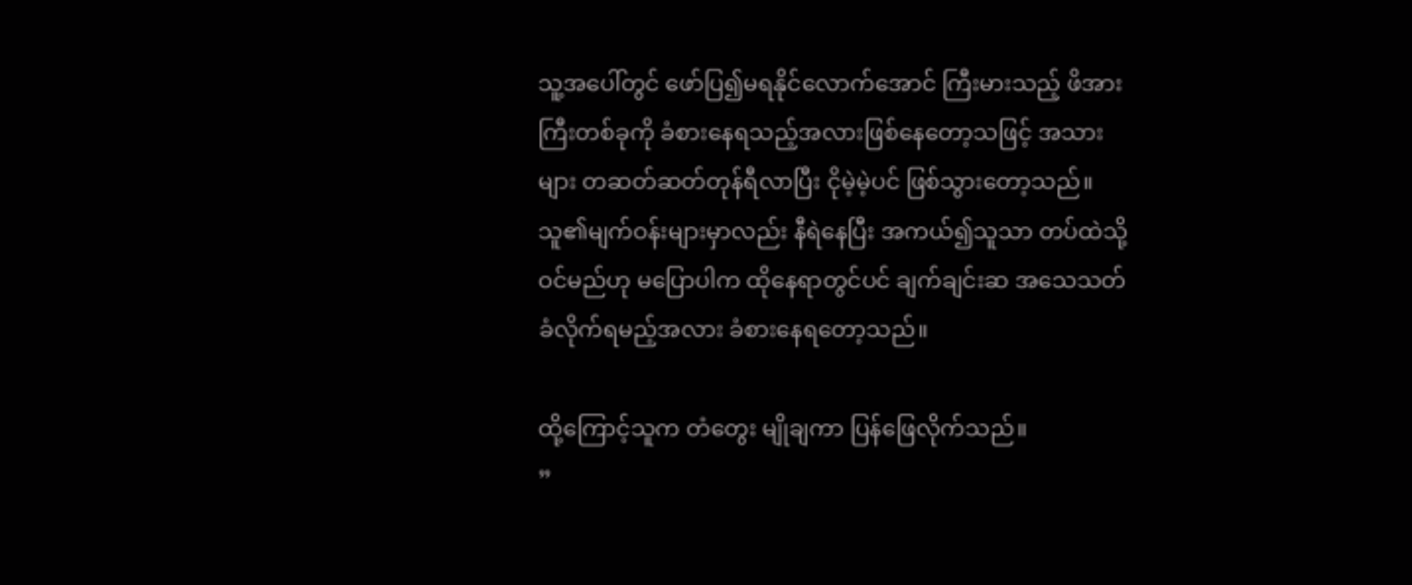သူ့အပေါ်တွင် ဖော်ပြ၍မရနိုင်လောက်အောင် ကြီးမားသည့် ဖိအားကြီးတစ်ခုကို ခံစားနေရသည့်အလားဖြစ်နေတော့သဖြင့် အသားများ တဆတ်ဆတ်တုန်ရီလာပြီး ငိုမဲ့မဲ့ပင် ဖြစ်သွားတော့သည်။ သူ၏မျက်ဝန်းများမှာလည်း နီရဲနေပြီး အကယ်၍သူသာ တပ်ထဲသို့ဝင်မည်ဟု မပြောပါက ထိုနေရာတွင်ပင် ချက်ချင်းဆ အသေသတ်ခံလိုက်ရမည့်အလား ခံစားနေရတော့သည်။

ထို့ကြောင့်သူက တံတွေး မျိုချကာ ပြန်ဖြေလိုက်သည်။
”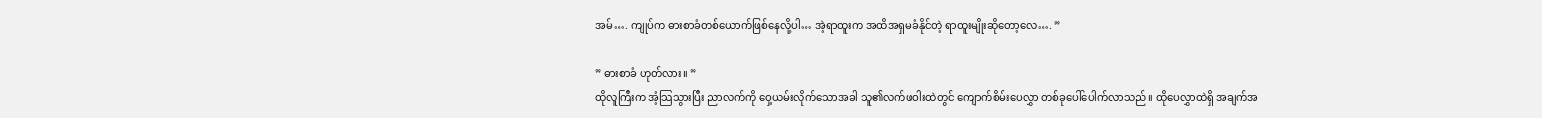အမ်…. ကျုပ်က ဓားစာခံတစ်ယောက်ဖြစ်နေလို့ပါ… အဲ့ရာထူးက အထိအရှမခံနိုင်တဲ့ ရာထူးမျိုးဆိုတော့လေ…. ”

” ဓားစာခံ ဟုတ်လား။ ”
ထိုလူကြီးက အံ့သြသွားပြီး ညာလက်ကို ဝှေ့ယမ်းလိုက်သောအခါ သူ၏လက်ဖဝါးထဲတွင် ကျောက်စိမ်းပေလွှာ တစ်ခုပေါ်ပေါက်လာသည်။ ထိုပေလွှာထဲရှိ အချက်အ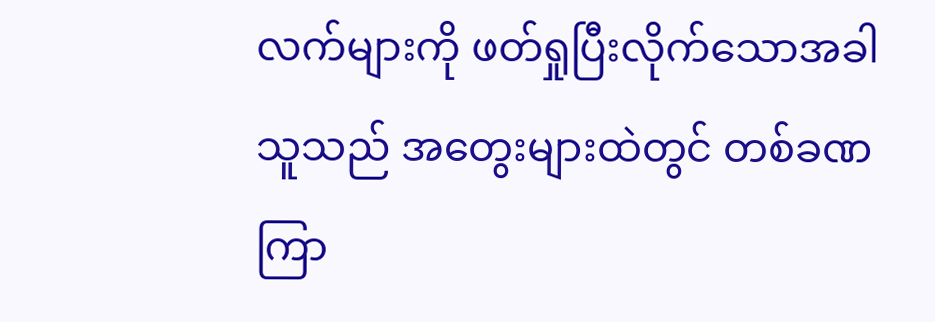လက်များကို ဖတ်ရှုပြီးလိုက်သောအခါ သူသည် အတွေးများထဲတွင် တစ်ခဏကြာ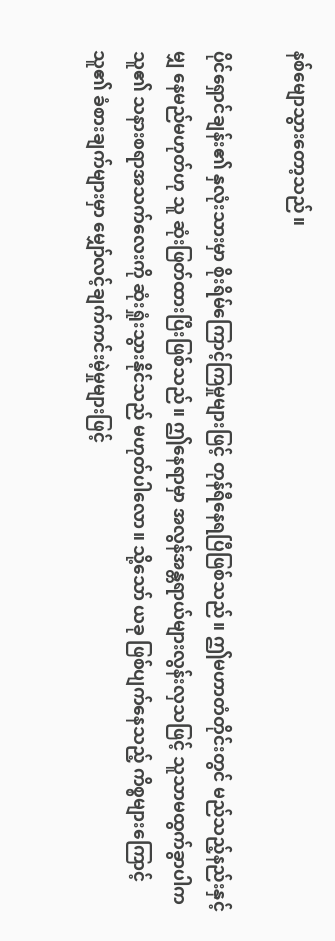နစ်မျောသွားတော့သည်။

ပိုင်ရှောင်ချန်း၏ နှလုံးသားမှာ စိုးရိမ်ကြောင့်ကြမှုများဖြင့် တုန်ရီနေရပြီဖြစ်သည်။ ဤမဟာတံတိုင်းတွင် မည်သည့်နည်းနှင့်မျှ နေမည်မဟုတ်ဟု သူ ဆုံးဖြတ်ထားပြီးဖြစ်သည်။ ဤနေရာမှာ အလွန်အန္တရာယ်များလွန်းလှသဖြင့် သူသာမထွက်ခွာပါက သူ၏ သနားစရာအသက်လေးကို ဆုံးရှုံးသွားနိုင်သည် မဟုတ်ပါလော။ သို့သော် ယခု ဖြစ်ပျက်နေသည့် ကိစ္စများကြောင့် သူ၏ ခံစားချက်များမှာ မျှော်လင့်ချက်ကင်းမဲ့မှုများဖြင့်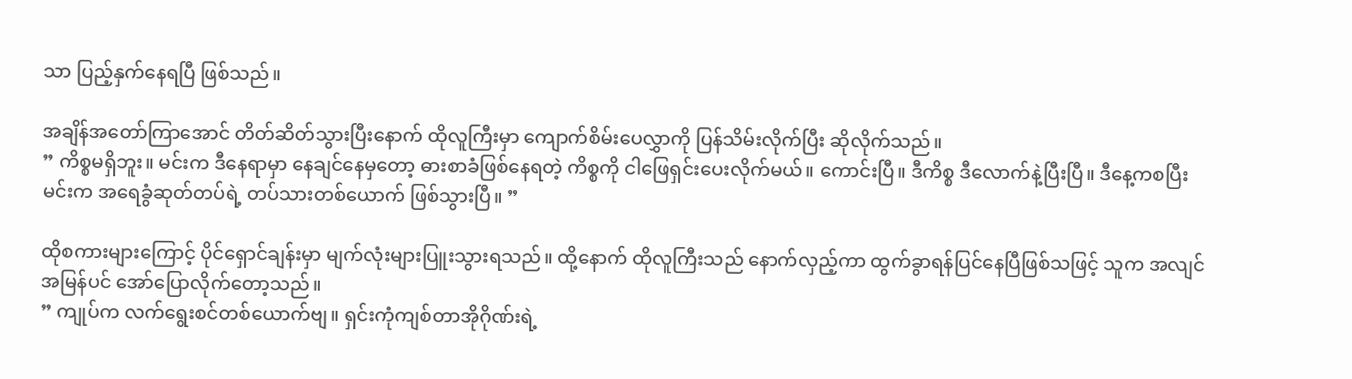သာ ပြည့်နှက်နေရပြီ ဖြစ်သည်။

အချိန်အတော်ကြာအောင် တိတ်ဆိတ်သွားပြီးနောက် ထိုလူကြီးမှာ ကျောက်စိမ်းပေလွှာကို ပြန်သိမ်းလိုက်ပြီး ဆိုလိုက်သည်။
” ကိစ္စမရှိဘူး။ မင်းက ဒီနေရာမှာ နေချင်နေမှတော့ ဓားစာခံဖြစ်နေရတဲ့ ကိစ္စကို ငါဖြေရှင်းပေးလိုက်မယ်။ ကောင်းပြီ။ ဒီကိစ္စ ဒီလောက်နဲ့ပြီးပြီ။ ဒီနေ့ကစပြီး မင်းက အရေခွံဆုတ်တပ်ရဲ့ တပ်သားတစ်ယောက် ဖြစ်သွားပြီ။ ”

ထိုစကားများကြောင့် ပိုင်ရှောင်ချန်းမှာ မျက်လုံးများပြူးသွားရသည်။ ထို့နောက် ထိုလူကြီးသည် နောက်လှည့်ကာ ထွက်ခွာရန်ပြင်နေပြီဖြစ်သဖြင့် သူက အလျင်အမြန်ပင် အော်ပြောလိုက်တော့သည်။
” ကျုပ်က လက်ရွေးစင်တစ်ယောက်ဗျ။ ရှင်းကုံကျစ်တာအိုဂိုဏ်းရဲ့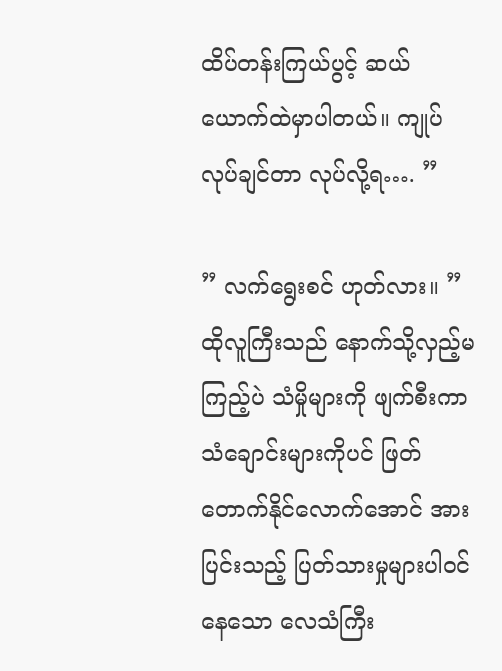ထိပ်တန်းကြယ်ပွင့် ဆယ်ယောက်ထဲမှာပါတယ်။ ကျုပ်လုပ်ချင်တာ လုပ်လို့ရ…. ”

” လက်ရွေးစင် ဟုတ်လား။ ”
ထိုလူကြီးသည် နောက်သို့လှည့်မကြည့်ပဲ သံမှိုများကို ဖျက်စီးကာ သံချောင်းများကိုပင် ဖြတ်တောက်နိုင်လောက်အောင် အားပြင်းသည့် ပြတ်သားမှုများပါဝင်နေသော လေသံကြီး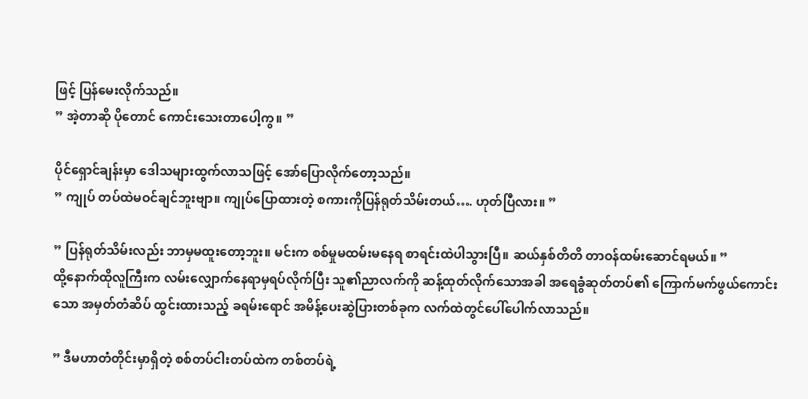ဖြင့် ပြန်မေးလိုက်သည်။
” အဲ့တာဆို ပိုတောင် ကောင်းသေးတာပေါ့ကွ။ ”

ပိုင်ရှောင်ချန်းမှာ ဒေါသများထွက်လာသဖြင့် အော်ပြောလိုက်တော့သည်။
” ကျုပ် တပ်ထဲမဝင်ချင်ဘူးဗျာ။ ကျုပ်ပြောထားတဲ့ စကားကိုပြန်ရုတ်သိမ်းတယ်…. ဟုတ်ပြီလား။ ”

” ပြန်ရုတ်သိမ်းလည်း ဘာမှမထူးတော့ဘူး။ မင်းက စစ်မှုမထမ်းမနေရ စာရင်းထဲပါသွားပြီ။ ဆယ်နှစ်တိတိ တာဝန်ထမ်းဆောင်ရမယ်။ ”
ထို့နောက်ထိုလူကြီးက လမ်းလျှောက်နေရာမှရပ်လိုက်ပြီး သူ၏ညာလက်ကို ဆန့်ထုတ်လိုက်သောအခါ အရေခွံဆုတ်တပ်၏ ကြောက်မက်ဖွယ်ကောင်းသော အမှတ်တံဆိပ် ထွင်းထားသည့် ခရမ်းရောင် အမိန့်ပေးဆွဲပြားတစ်ခုက လက်ထဲတွင်ပေါ်ပေါက်လာသည်။

” ဒီမဟာတံတိုင်းမှာရှိတဲ့ စစ်တပ်ငါးတပ်ထဲက တစ်တပ်ရဲ့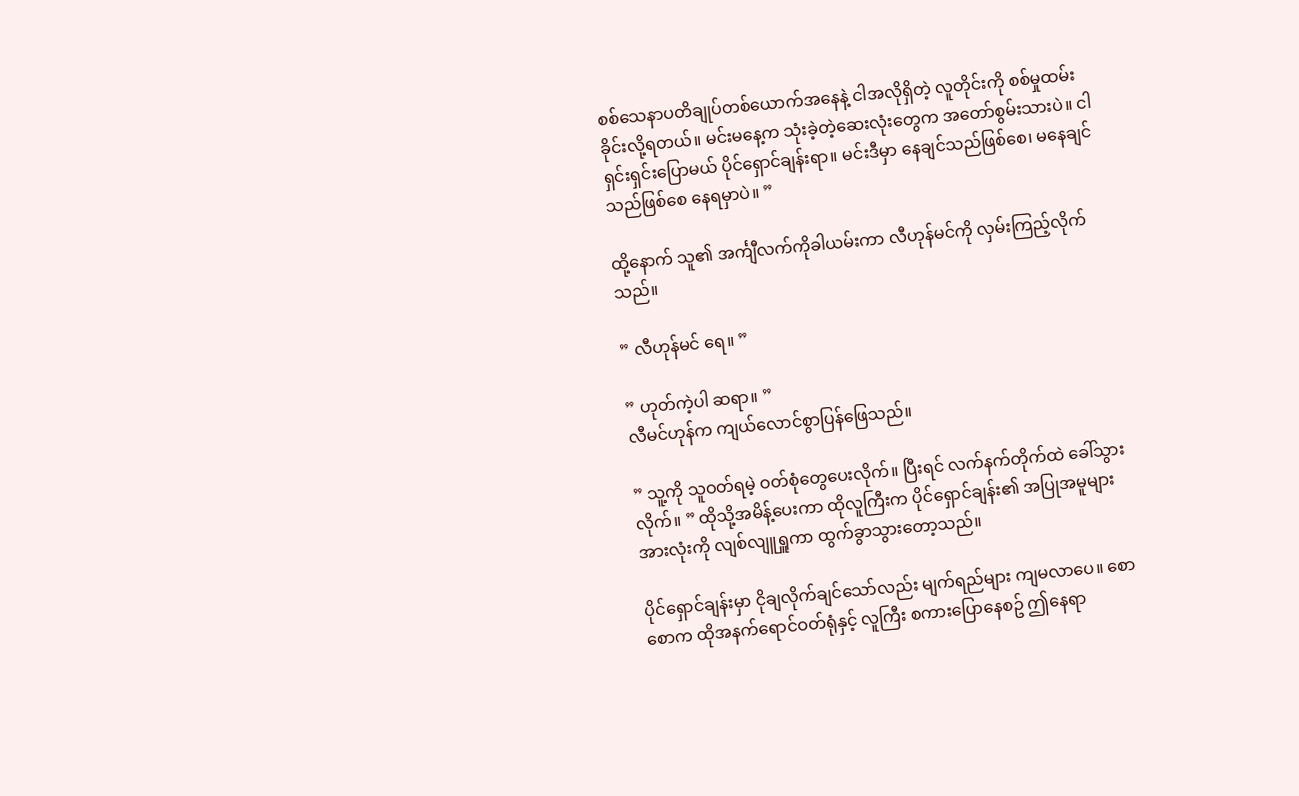စစ်သေနာပတိချုပ်တစ်ယောက်အနေနဲ့ ငါအလိုရှိတဲ့ လူတိုင်းကို စစ်မှုထမ်းခိုင်းလို့ရတယ်။ မင်းမနေ့က သုံးခဲ့တဲ့ဆေးလုံးတွေက အတော်စွမ်းသားပဲ။ ငါရှင်းရှင်းပြောမယ် ပိုင်ရှောင်ချန်းရာ။ မင်းဒီမှာ နေချင်သည်ဖြစ်စေ၊ မနေချင်သည်ဖြစ်စေ နေရမှာပဲ။ ”

ထို့နောက် သူ၏ အင်္ကျီလက်ကိုခါယမ်းကာ လီဟုန်မင်ကို လှမ်းကြည့်လိုက်သည်။

” လီဟုန်မင် ရေ။ ”

” ဟုတ်ကဲ့ပါ ဆရာ။ ”
လီမင်ဟုန်က ကျယ်လောင်စွာပြန်ဖြေသည်။

” သူ့ကို သူဝတ်ရမဲ့ ဝတ်စုံတွေပေးလိုက်။ ပြီးရင် လက်နက်တိုက်ထဲ ခေါ်သွားလိုက်။ ” ထိုသို့အမိန့်ပေးကာ ထိုလူကြီးက ပိုင်ရှောင်ချန်း၏ အပြုအမူများအားလုံးကို လျစ်လျူရှူကာ ထွက်ခွာသွားတော့သည်။

ပိုင်ရှောင်ချန်းမှာ ငိုချလိုက်ချင်သော်လည်း မျက်ရည်များ ကျမလာပေ။ စောစောက ထိုအနက်ရောင်ဝတ်ရုံနှင့် လူကြီး စကားပြောနေစဥ် ဤနေရာ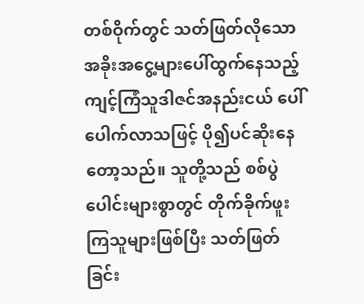တစ်ဝိုက်တွင် သတ်ဖြတ်လိုသောအခိုးအငွေ့များပေါ်ထွက်နေသည့် ကျင့်ကြံသူဒါဇင်အနည်းငယ် ပေါ်ပေါက်လာသဖြင့် ပို၍ပင်ဆိုးနေတော့သည်။ သူတို့သည် စစ်ပွဲပေါင်းများစွာတွင် တိုက်ခိုက်ဖူးကြသူများဖြစ်ပြီး သတ်ဖြတ်ခြင်း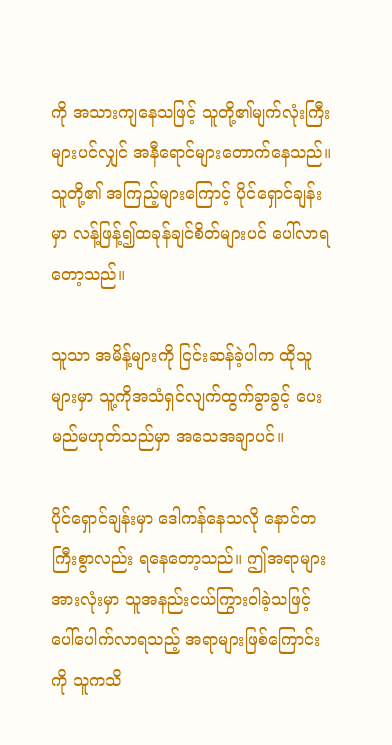ကို အသားကျနေသဖြင့် သူတို့၏မျက်လုံးကြီးများပင်လျှင် အနီရောင်များတောက်နေသည်။ သူတို့၏ အကြည့်များကြောင့် ပိုင်ရှောင်ချန်းမှာ လန့်ဖြန့်၍ထခုန်ချင်စိတ်များပင် ပေါ်လာရတော့သည်။

သူသာ အမိန့်များကို ငြင်းဆန်ခဲ့ပါက ထိုသူများမှာ သူ့ကိုအသံရှင်လျက်ထွက်ခွာခွင့် ပေးမည်မဟုတ်သည်မှာ အသေအချာပင်။

ပိုင်ရှောင်ချန်းမှာ ဒေါကန်နေသလို နောင်တကြီးစွာလည်း ရနေတော့သည်။ ဤအရာများအားလုံးမှာ သူအနည်းငယ်ကြွားဝါခဲ့သဖြင့် ပေါ်ပေါက်လာရသည့် အရာများဖြစ်ကြောင်းကို သူကသိ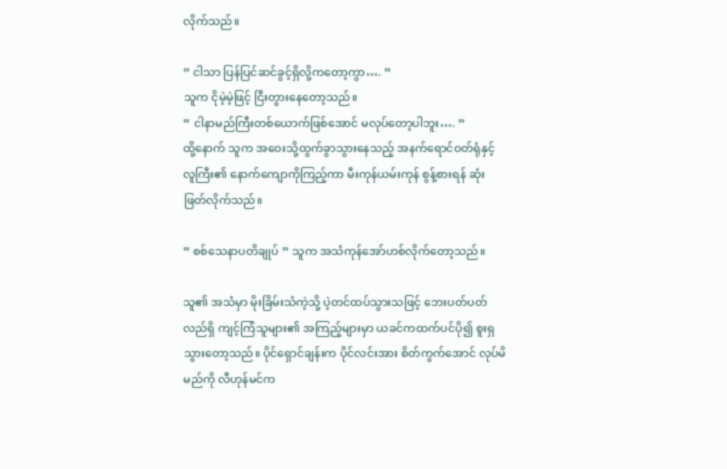လိုက်သည်။

” ငါသာ ပြန်ပြင်ဆင်ခွင့်ရှိလို့ကတော့ကွာ…. ”
သူက ငိုမဲ့မဲ့ဖြင့် ငြီးတွားနေတော့သည်။
” ငါနာမည်ကြီးတစ်ယောက်ဖြစ်အောင် မလုပ်တော့ပါဘူး…. ”
ထို့နောက် သူက အဝေးသို့ထွက်ခွာသွားနေသည့် အနက်ရောင်ဝတ်ရုံနှင့်လူကြီး၏ နောက်ကျောကိုကြည့်ကာ မီးကုန်ယမ်းကုန် စွန့်စားရန် ဆုံးဖြတ်လိုက်သည်။

” စစ်သေနာပတိချုပ် ” သူက အသံကုန်အော်ဟစ်လိုက်တော့သည်။

သူ၏ အသံမှာ မိုးခြိမ်းသံကဲ့သို့ ပဲ့တင်ထပ်သွားသဖြင့် ဘေးပတ်ပတ်လည်ရှိ ကျင့်ကြံသူများ၏ အကြည့်များမှာ ယခင်ကထက်ပင်ပို၍ စူးရှသွားတော့သည်။ ပိုင်ရှောင်ချန်းက ပိုင်လင်းအား စိတ်ကွက်အောင် လုပ်မိမည်ကို လီဟုန်မင်က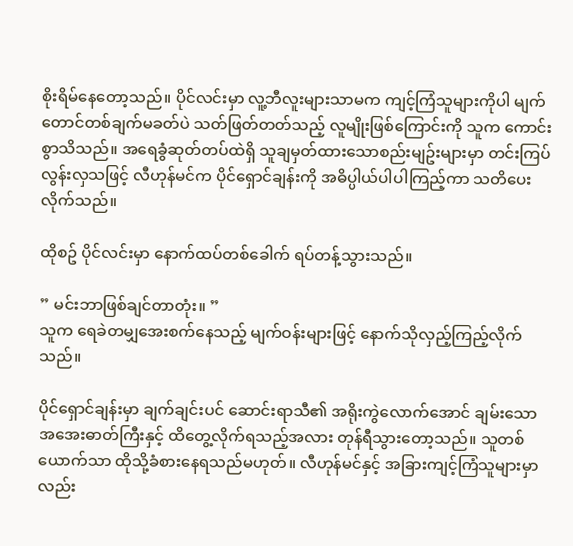စိုးရိမ်နေတော့သည်။ ပိုင်လင်းမှာ လူ့ဘီလူးများသာမက ကျင့်ကြံသူများကိုပါ မျက်တောင်တစ်ချက်မခတ်ပဲ သတ်ဖြတ်တတ်သည့် လူမျိုးဖြစ်ကြောင်းကို သူက ကောင်းစွာသိသည်။ အရေခွံဆုတ်တပ်ထဲရှိ သူချမှတ်ထားသောစည်းမျဥ်းများမှာ တင်းကြပ်လွန်းလှသဖြင့် လီဟုန်မင်က ပိုင်ရှောင်ချန်းကို အဓိပ္ပါယ်ပါပါကြည့်ကာ သတိပေးလိုက်သည်။

ထိုစဥ် ပိုင်လင်းမှာ နောက်ထပ်တစ်ခေါက် ရပ်တန့်သွားသည်။

” မင်းဘာဖြစ်ချင်တာတုံး။ ”
သူက ရေခဲတမျှအေးစက်နေသည့် မျက်ဝန်းများဖြင့် နောက်သိုလှည့်ကြည့်လိုက်သည်။

ပိုင်ရှောင်ချန်းမှာ ချက်ချင်းပင် ဆောင်းရာသီ၏ အရိုးကွဲလောက်အောင် ချမ်းသော အအေးဓာတ်ကြီးနှင့် ထိတွေ့လိုက်ရသည့်အလား တုန်ရီသွားတော့သည်။ သူတစ်ယောက်သာ ထိုသို့ခံစားနေရသည်မဟုတ်။ လီဟုန်မင်နှင့် အခြားကျင့်ကြံသူများမှာလည်း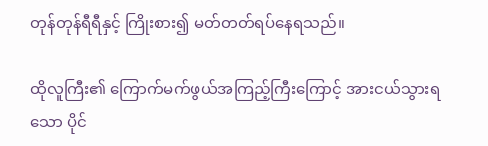တုန်တုန်ရီရီနှင့် ကြိုးစား၍ မတ်တတ်ရပ်နေရသည်။

ထိုလူကြီး၏ ကြောက်မက်ဖွယ်အကြည့်ကြီးကြောင့် အားငယ်သွားရသော ပိုင်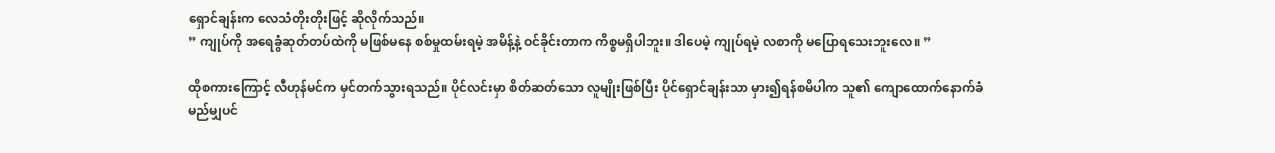ရှောင်ချန်းက လေသံတိုးတိုးဖြင့် ဆိုလိုက်သည်။
” ကျုပ်ကို အရေခွံဆုတ်တပ်ထဲကို မဖြစ်မနေ စစ်မှုထမ်းရမဲ့ အမိန့်နဲ့ ဝင်ခိုင်းတာက ကိစ္စမရှိပါဘူး။ ဒါပေမဲ့ ကျုပ်ရမဲ့ လစာကို မပြောရသေးဘူးလေ။ ”

ထိုစကားကြောင့် လီဟုန်မင်က မှင်တက်သွားရသည်။ ပိုင်လင်းမှာ စိတ်ဆတ်သော လူမျိုးဖြစ်ပြီး ပိုင်ရှောင်ချန်းသာ မှား၍ရန်စမိပါက သူ၏ ကျောထောက်နောက်ခံ မည်မျှပင်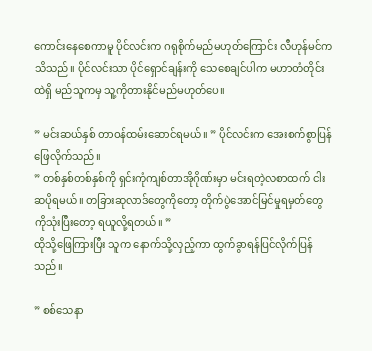ကောင်းနေစေကာမူ ပိုင်လင်းက ဂရုစိုက်မည်မဟုတ်ကြောင်း လီဟုန်မင်က သိသည်။ ပိုင်လင်းသာ ပိုင်ရှောင်ချန်းကို သေစေချင်ပါက မဟာတံတိုင်းထဲရှိ မည်သူကမှ သူ့ကိုတားနိုင်မည်မဟုတ်ပေ။

” မင်းဆယ်နှစ် တာဝန်ထမ်းဆောင်ရမယ်။ ” ပိုင်လင်းက အေးစက်စွာပြန်ဖြေလိုက်သည်။
” တစ်နှစ်တစ်နှစ်ကို ရှင်းကုံကျစ်တာအိုဂိုဏ်းမှာ မင်းရတဲ့လစာထက် ငါးဆပိုရမယ်။ တခြားဆုလာဒ်တွေကိုတော့ တိုက်ပွဲအောင်မြင်မှုရမှတ်တွေကိုသုံးပြီးတော့ ရယူလို့ရတယ်။ ”
ထိုသို့ဖြေကြားပြီး သူက နောက်သို့လှည့်ကာ ထွက်ခွာရန်ပြင်လိုက်ပြန်သည်။

” စစ်သေနာ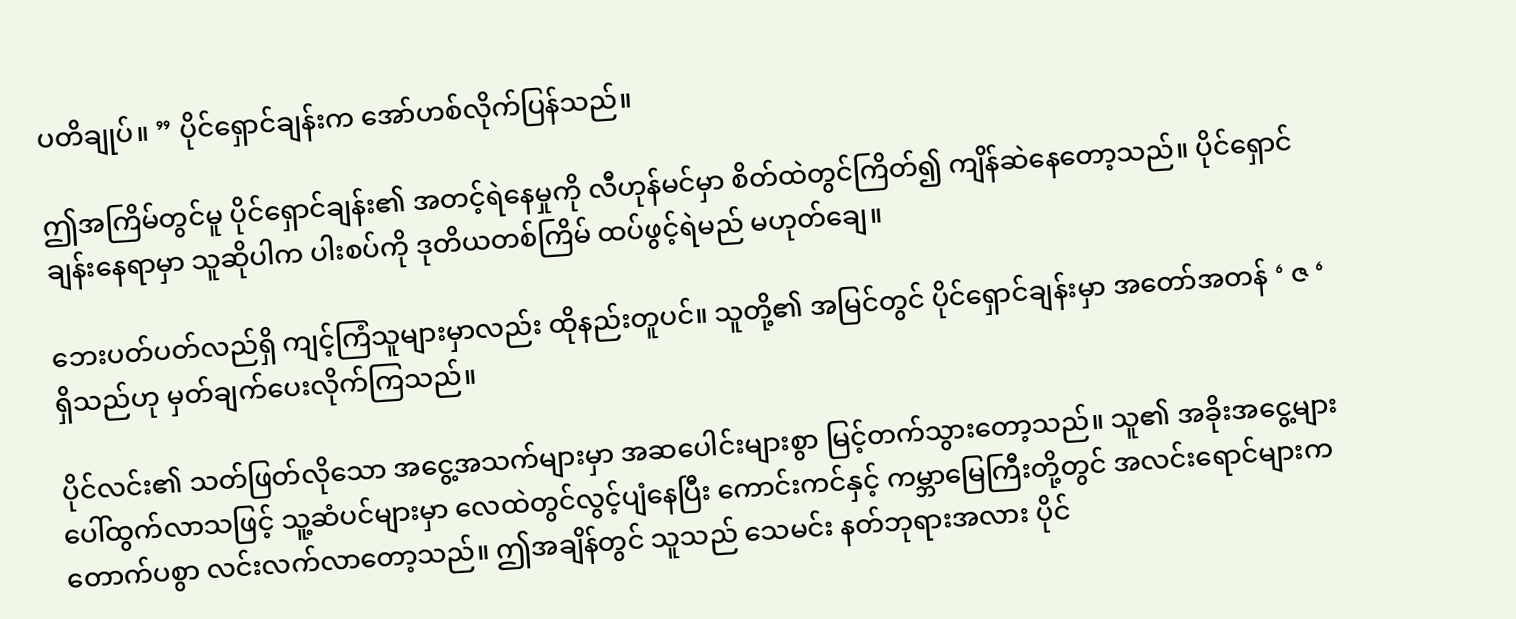ပတိချုပ်။ ” ပိုင်ရှောင်ချန်းက အော်ဟစ်လိုက်ပြန်သည်။

ဤအကြိမ်တွင်မူ ပိုင်ရှောင်ချန်း၏ အတင့်ရဲနေမှုကို လီဟုန်မင်မှာ စိတ်ထဲတွင်ကြိတ်၍ ကျိန်ဆဲနေတော့သည်။ ပိုင်ရှောင်ချန်းနေရာမှာ သူဆိုပါက ပါးစပ်ကို ဒုတိယတစ်ကြိမ် ထပ်ဖွင့်ရဲမည် မဟုတ်ချေ။

ဘေးပတ်ပတ်လည်ရှိ ကျင့်ကြံသူများမှာလည်း ထိုနည်းတူပင်။ သူတို့၏ အမြင်တွင် ပိုင်ရှောင်ချန်းမှာ အတော်အတန် ‘ ဇ ‘ ရှိသည်ဟု မှတ်ချက်ပေးလိုက်ကြသည်။

ပိုင်လင်း၏ သတ်ဖြတ်လိုသော အငွေ့အသက်များမှာ အဆပေါင်းများစွာ မြင့်တက်သွားတော့သည်။ သူ၏ အခိုးအငွေ့များ ပေါ်ထွက်လာသဖြင့် သူ့ဆံပင်များမှာ လေထဲတွင်လွင့်ပျံနေပြီး ကောင်းကင်နှင့် ကမ္ဘာမြေကြီးတို့တွင် အလင်းရောင်များက တောက်ပစွာ လင်းလက်လာတော့သည်။ ဤအချိန်တွင် သူသည် သေမင်း နတ်ဘုရားအလား ပိုင်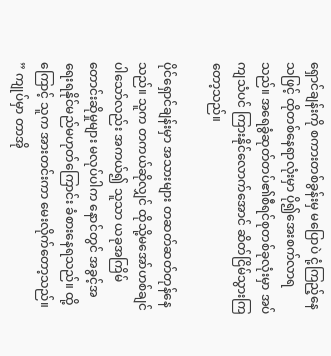ရှောင်ချန်းကို စကားတစ်ခွန်းမှ မပြောပဲ ငုံ့ကြည့်နေသဖြင့် ထိုတစ်နေရာလုံးမှာ ပို၍အေးစက်လာရသည်။ အရေခွံဆုတ်တပ်၏စီရင်စုတစ်ခုလုံးမှာ အပ်ကျသံပင် ကြားနိုင်လောက်အောင် ဆိတ်ငြိမ်သွားကြတော့သည်။

ပိုင်ရှောင်ချန်းမှာ အသားများ တဆတ်ဆတ်တုန်နေသည်။ သူက တကယ်ဆိုလျှင် ထိုသို့မအော်ဟစ်ချင်ပါသော်လည်း အကယ်၍ သူသာ ယခုအကြိမ် တောင်းဆိုမှုများ မလုပ်ပါက နောင်တွင် အခွင့်အရေးရနိုင်မည်မဟုတ်ကြောင်း ခံစားနေရသည်။ ထို့ကြောင့် သူက အားတင်းကာ မေးလိုက်တော့သည်။
” ကျုပ်မှာ တာအို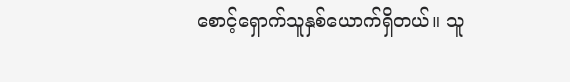စောင့်ရှောက်သူနှစ်ယောက်ရှိတယ်။ သူ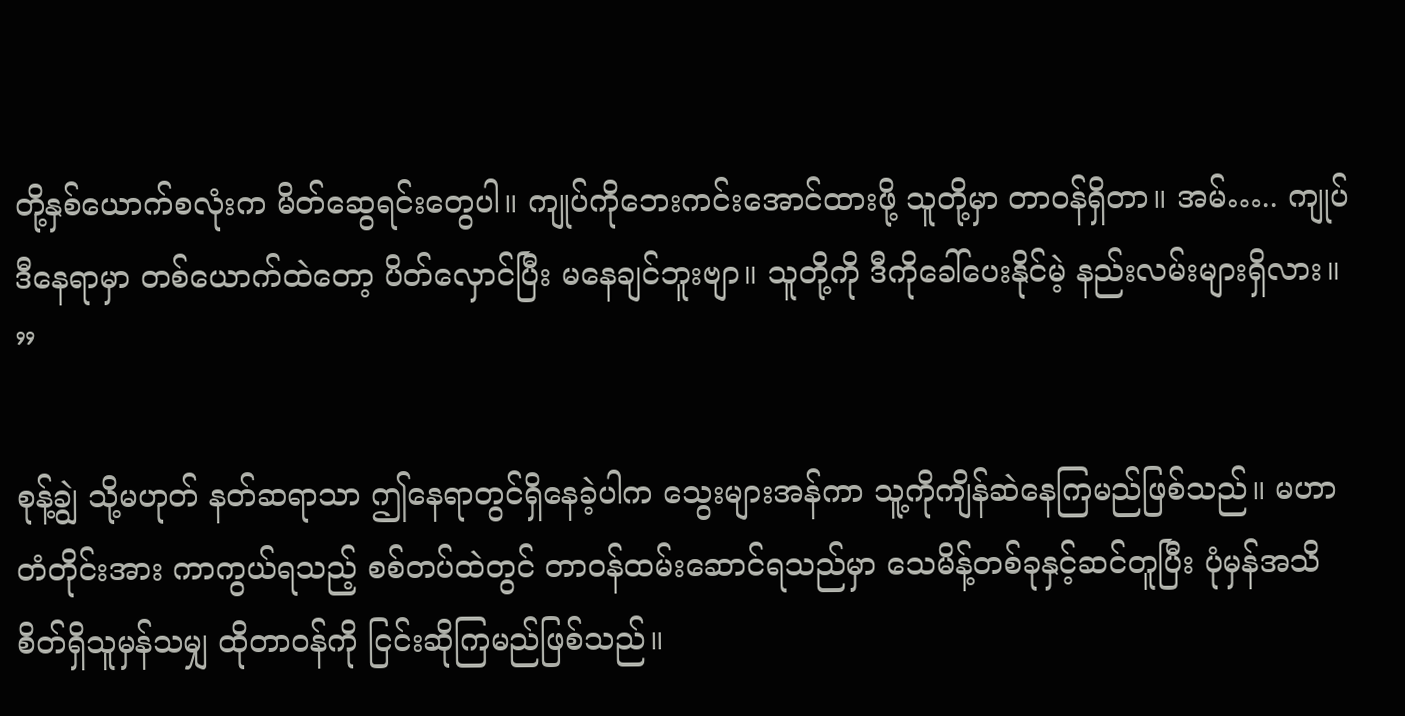တို့နှစ်ယောက်စလုံးက မိတ်ဆွေရင်းတွေပါ။ ကျုပ်ကိုဘေးကင်းအောင်ထားဖို့ သူတို့မှာ တာဝန်ရှိတာ။ အမ်….. ကျုပ် ဒီနေရာမှာ တစ်ယောက်ထဲတော့ ပိတ်လှောင်ပြီး မနေချင်ဘူးဗျာ။ သူတို့ကို ဒီကိုခေါ်ပေးနိုင်မဲ့ နည်းလမ်းများရှိလား။ ”

စုန့်ချွဲ သို့မဟုတ် နတ်ဆရာသာ ဤနေရာတွင်ရှိနေခဲ့ပါက သွေးများအန်ကာ သူ့ကိုကျိန်ဆဲနေကြမည်ဖြစ်သည်။ မဟာတံတိုင်းအား ကာကွယ်ရသည့် စစ်တပ်ထဲတွင် တာဝန်ထမ်းဆောင်ရသည်မှာ သေမိန့်တစ်ခုနှင့်ဆင်တူပြီး ပုံမှန်အသိစိတ်ရှိသူမှန်သမျှ ထိုတာဝန်ကို ငြင်းဆိုကြမည်ဖြစ်သည်။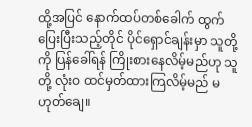ထို့အပြင် နောက်ထပ်တစ်ခေါက် ထွက်ပြေးပြီးသည့်တိုင် ပိုင်ရှောင်ချန်းမှာ သူတို့ကို ပြန်ခေါ်ရန် ကြိုးစားနေလိမ့်မည်ဟု သူတို့ လုံးဝ ထင်မှတ်ထားကြလိမ့်မည် မဟုတ်ချေ။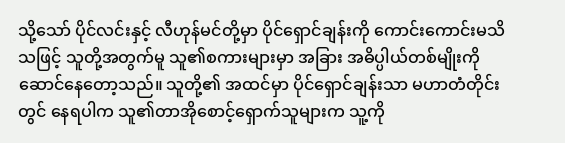သို့သော် ပိုင်လင်းနှင့် လီဟုန်မင်တို့မှာ ပိုင်ရှောင်ချန်းကို ကောင်းကောင်းမသိသဖြင့် သူတို့အတွက်မူ သူ၏စကားများမှာ အခြား အဓိပ္ပါယ်တစ်မျိုးကို ဆောင်နေတော့သည်။ သူတို့၏ အထင်မှာ ပိုင်ရှောင်ချန်းသာ မဟာတံတိုင်းတွင် နေရပါက သူ၏တာအိုစောင့်ရှောက်သူများက သူ့ကို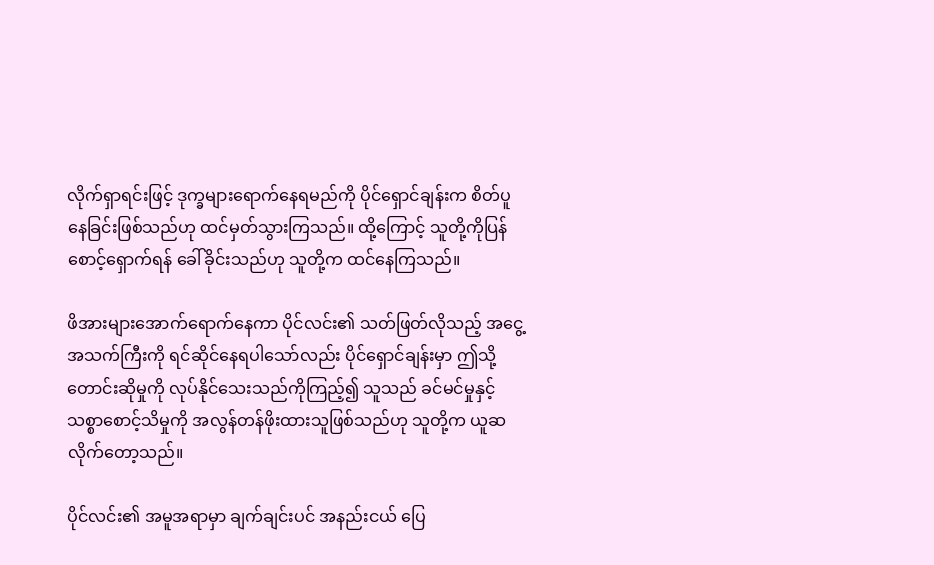လိုက်ရှာရင်းဖြင့် ဒုက္ခများရောက်နေရမည်ကို ပိုင်ရှောင်ချန်းက စိတ်ပူနေခြင်းဖြစ်သည်ဟု ထင်မှတ်သွားကြသည်။ ထို့ကြောင့် သူတို့ကိုပြန်စောင့်ရှောက်ရန် ခေါ်ခိုင်းသည်ဟု သူတို့က ထင်နေကြသည်။

ဖိအားများအောက်ရောက်နေကာ ပိုင်လင်း၏ သတ်ဖြတ်လိုသည့် အငွေ့အသက်ကြီးကို ရင်ဆိုင်နေရပါသော်လည်း ပိုင်ရှောင်ချန်းမှာ ဤသို့ တောင်းဆိုမှုကို လုပ်နိုင်သေးသည်ကိုကြည့်၍ သူသည် ခင်မင်မှုနှင့် သစ္စာစောင့်သိမှုကို အလွန်တန်ဖိုးထားသူဖြစ်သည်ဟု သူတို့က ယူဆလိုက်တော့သည်။

ပိုင်လင်း၏ အမူအရာမှာ ချက်ချင်းပင် အနည်းငယ် ပြေ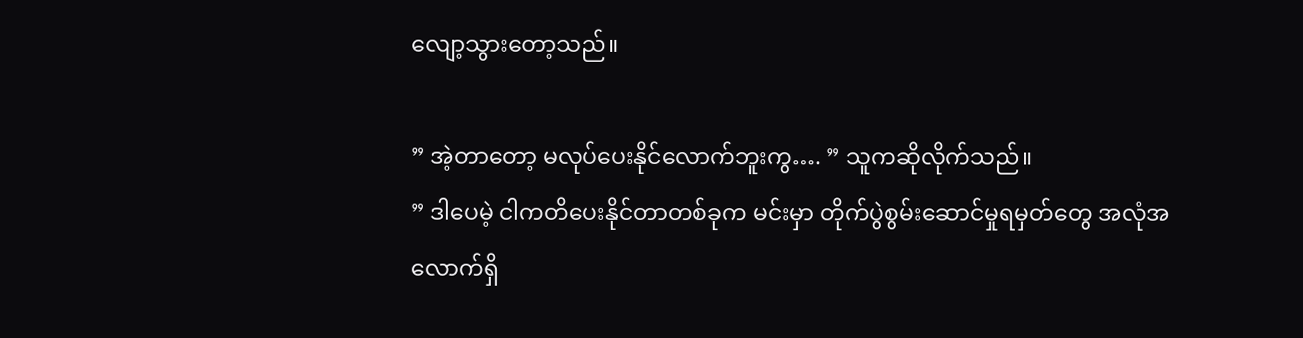လျော့သွားတော့သည်။

” အဲ့တာတော့ မလုပ်ပေးနိုင်လောက်ဘူးကွ…. ” သူကဆိုလိုက်သည်။
” ဒါပေမဲ့ ငါကတိပေးနိုင်တာတစ်ခုက မင်းမှာ တိုက်ပွဲစွမ်းဆောင်မှုရမှတ်တွေ အလုံအလောက်ရှိ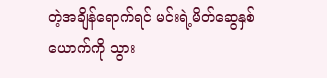တဲ့အချိန်ရောက်ရင် မင်းရဲ့မိတ်ဆွေနှစ်ယောက်ကို သွား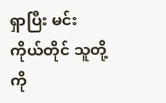ရှာပြီး မင်းကိုယ်တိုင် သူတို့ကို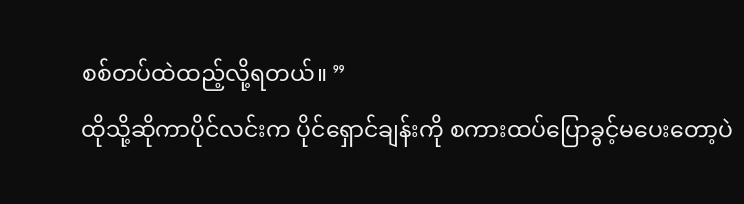စစ်တပ်ထဲထည့်လို့ရတယ်။ ”
ထိုသို့ဆိုကာပိုင်လင်းက ပိုင်ရှောင်ချန်းကို စကားထပ်ပြောခွင့်မပေးတော့ပဲ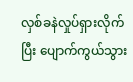လှစ်ခနဲလှုပ်ရှားလိုက်ပြီး ပျောက်ကွယ်သွား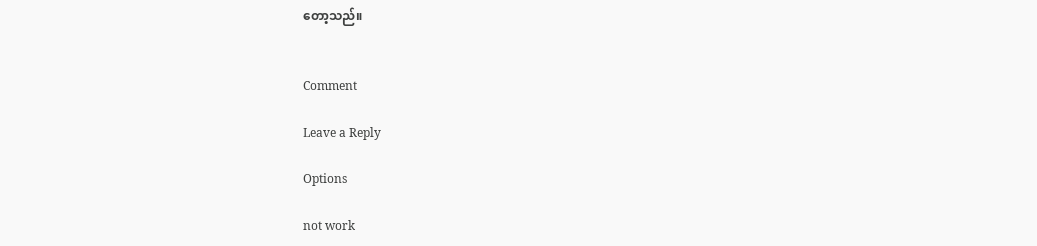တော့သည်။


Comment

Leave a Reply

Options

not work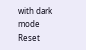with dark mode
Reset